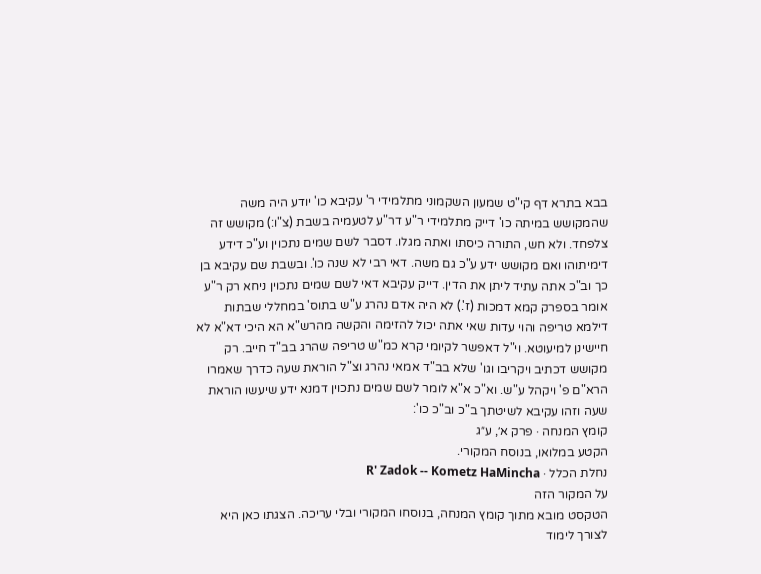בבא בתרא דף קי"ט שמעון השקמוני מתלמידי ר' עקיבא כו' יודע היה משה שהמקושש במיתה כו' דייק מתלמידי ר"ע דר"ע לטעמיה בשבת (צ"ו:) מקושש זה צלפחד. ולא חש, התורה כיסתו ואתה מגלו. דסבר לשם שמים נתכוין וע"כ דידע דימיתוהו ואם מקושש ידע ע"כ גם משה. דאי רבי לא שנה כו'. ובשבת שם עקיבא בן כך וב"כ אתה עתיד ליתן את הדין. דייק עקיבא דאי לשם שמים נתכוין ניחא רק ר"ע אומר בספרק קמא דמכות (ז'.) לא היה אדם נהרג ע"ש בתוס' במחללי שבתות דילמא טריפה והוי עדות שאי אתה יכול להזימה והקשה מהרש"א הא היכי דא"א לא חיישינן למיעוטא. וי"ל דאפשר לקיומי קרא כמ"ש טריפה שהרג בב"ד חייב. רק מקושש דכתיב ויקריבו וגו' שלא בב"ד אמאי נהרג וצ"ל הוראת שעה כדרך שאמרו הרא"ם פ' ויקהל ע"ש. וא"כ א"א לומר לשם שמים נתכוין דמנא ידע שיעשו הוראת שעה וזהו עקיבא לשיטתך ב"כ וב"כ כו':
קומץ המנחה · פרק א׳, ע״ג
הקטע במלואו, בנוסח המקורי.
נחלת הכלל · R' Zadok -- Kometz HaMincha
על המקור הזה
הטקסט מובא מתוך קומץ המנחה, בנוסחו המקורי ובלי עריכה. הצגתו כאן היא לצורך לימוד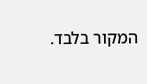המקור בלבד.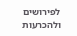לפירושים ולהכרעות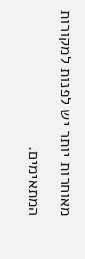מאוחרות יותר יש לפנות למקורות המתאימים.